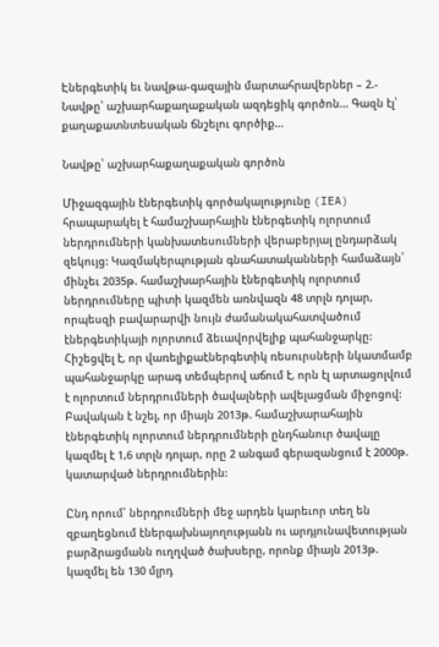Էներգետիկ եւ նավթա-գազային մարտահրավերներ – 2.- Նավթը՝ աշխարհաքաղաքական ազդեցիկ գործոն… Գազն էլ՝ քաղաքատնտեսական ճնշելու գործիք…

Նավթը՝ աշխարհաքաղաքական գործոն

Միջազգային էներգետիկ գործակալությունը (IEA) հրապարակել է համաշխարհային էներգետիկ ոլորտում ներդրումների կանխատեսումների վերաբերյալ ընդարձակ զեկույց: Կազմակերպության գնահատականների համաձայն՝ մինչեւ 2035թ. համաշխարհային էներգետիկ ոլորտում ներդրումները պիտի կազմեն առնվազն 48 տրլն դոլար, որպեսզի բավարարվի նույն ժամանակահատվածում էներգետիկայի ոլորտում ձեւավորվելիք պահանջարկը: Հիշեցվել է, որ վառելիքաէներգետիկ ռեսուրսների նկատմամբ պահանջարկը արագ տեմպերով աճում է, որն էլ արտացոլվում է ոլորտում ներդրումների ծավալների ավելացման միջոցով: Բավական է նշել, որ միայն 2013թ. համաշխարահային էներգետիկ ոլորտում ներդրումների ընդհանուր ծավալը կազմել է 1,6 տրլն դոլար, որը 2 անգամ գերազանցում է 2000թ. կատարված ներդրումներին:

Ընդ որում՝ ներդրումների մեջ արդեն կարեւոր տեղ են զբաղեցնում էներգախնայողությանն ու արդյունավետության բարձրացմանն ուղղված ծախսերը, որոնք միայն 2013թ. կազմել են 130 մլրդ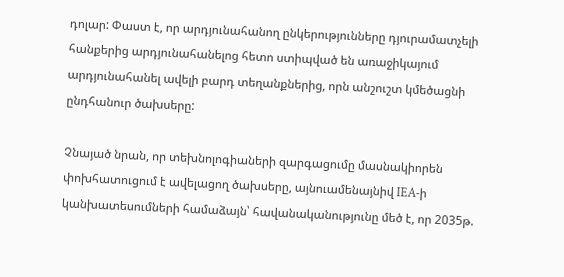դոլար: Փաստ է, որ արդյունահանող ընկերությունները դյուրամատչելի հանքերից արդյունահանելոց հետո ստիպված են առաջիկայում արդյունահանել ավելի բարդ տեղանքներից, որն անշուշտ կմեծացնի ընդհանուր ծախսերը:

Չնայած նրան, որ տեխնոլոգիաների զարգացումը մասնակիորեն փոխհատուցում է ավելացող ծախսերը, այնուամենայնիվ IEA-ի կանխատեսումների համաձայն՝ հավանականությունը մեծ է, որ 2035թ.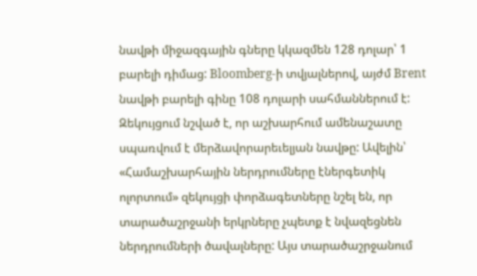նավթի միջազգային գները կկազմեն 128 դոլար՝ 1 բարելի դիմաց: Bloomberg-ի տվյալներով, այժմ Brent նավթի բարելի գինը 108 դոլարի սահմաններում է: Զեկույցում նշված է, որ աշխարհում ամենաշատը սպառվում է մերձավորարեւելյան նավթը: Ավելին՝ «Համաշխարհային ներդրումները էներգետիկ ոլորտում» զեկույցի փորձագետները նշել են, որ տարածաշրջանի երկրները չպետք է նվազեցնեն ներդրումների ծավալները: Այս տարածաշրջանում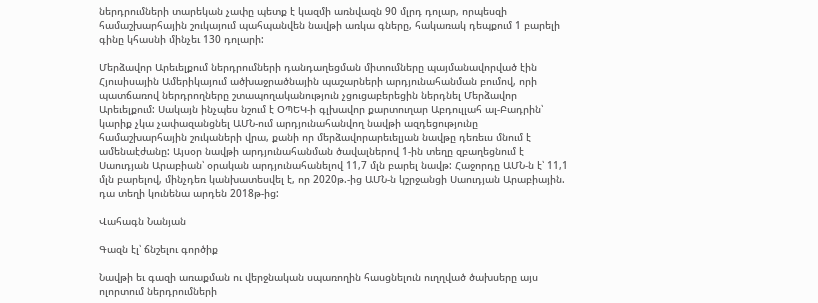ներդրումների տարեկան չափը պետք է կազմի առնվազն 90 մլրդ դոլար, որպեսզի համաշխարհային շուկայում պահպանվեն նավթի առկա գները, հակառակ դեպքում 1 բարելի գինը կհասնի մինչեւ 130 դոլարի:

Մերձավոր Արեւելքում ներդրումների դանդաղեցման միտումները պայմանավորված էին Հյուսիսային Ամերիկայում ածխաջրածնային պաշարների արդյունահանման բումով, որի պատճառով ներդրողները շտապողականություն չցուցաբերեցին ներդնել Մերձավոր Արեւելքում: Սակայն ինչպես նշում է ՕՊԵԿ-ի գլխավոր քարտուղար Աբդուլլահ ալ-Բադրին՝ կարիք չկա չափազանցնել ԱՄՆ-ում արդյունահանվող նավթի ազդեցությունը համաշխարհային շուկաների վրա, քանի որ մերձավորարեւելյան նավթը դեռեւս մնում է ամենաէժանը: Այսօր նավթի արդյունահանման ծավալներով 1-ին տեղը զբաղեցնում է Սաուդյան Արաբիան՝ օրական արդյունահանելով 11,7 մլն բարել նավթ: Հաջորդը ԱՄՆ-ն է՝ 11,1 մլն բարելով, մինչդեռ կանխատեսվել է, որ 2020թ.-ից ԱՄՆ-ն կշրջանցի Սաուդյան Արաբիային. դա տեղի կունենա արդեն 2018թ-ից:

Վահագն Նանյան

Գազն էլ՝ ճնշելու գործիք

Նավթի եւ գազի առաքման ու վերջնական սպառողին հասցնելուն ուղղված ծախսերը այս ոլորտում ներդրումների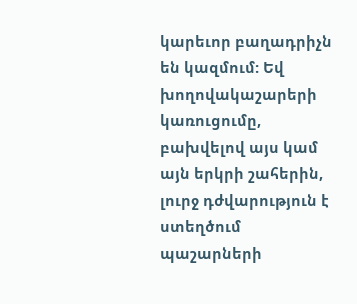կարեւոր բաղադրիչն են կազմում: Եվ խողովակաշարերի կառուցումը, բախվելով այս կամ այն երկրի շահերին, լուրջ դժվարություն է ստեղծում պաշարների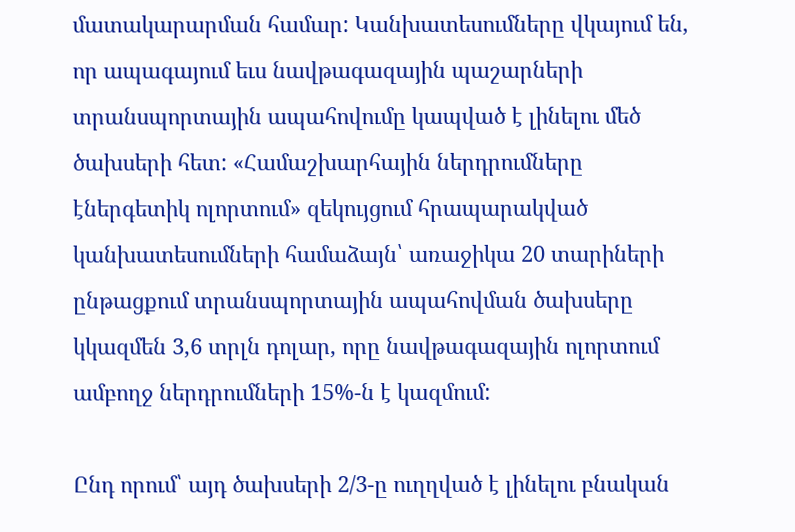մատակարարման համար: Կանխատեսումները վկայում են, որ ապագայում եւս նավթագազային պաշարների տրանսպորտային ապահովումը կապված է լինելու մեծ ծախսերի հետ: «Համաշխարհային ներդրումները էներգետիկ ոլորտում» զեկույցում հրապարակված կանխատեսումների համաձայն՝ առաջիկա 20 տարիների ընթացքում տրանսպորտային ապահովման ծախսերը կկազմեն 3,6 տրլն դոլար, որը նավթագազային ոլորտում ամբողջ ներդրումների 15%-ն է կազմում:

Ընդ որում՝ այդ ծախսերի 2/3-ը ուղղված է լինելու բնական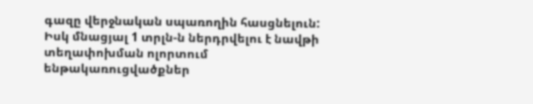գազը վերջնական սպառողին հասցնելուն: Իսկ մնացյալ 1 տրլն-ն ներդրվելու է նավթի տեղափոխման ոլորտում ենթակառուցվածքներ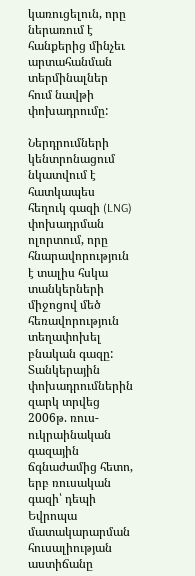կառուցելուն, որը ներառում է հանքերից մինչեւ արտահանման տերմինալներ հում նավթի փոխադրումը:

Ներդրումների կենտրոնացում նկատվում է հատկապես հեղուկ գազի (LNG) փոխադրման ոլորտում, որը հնարավորություն է տալիս հսկա տանկերների միջոցով մեծ հեռավորություն տեղափոխել բնական գազը: Տանկերային փոխադրումներին զարկ տրվեց 2006թ. ռուս-ուկրաինական գազային ճգնաժամից հետո, երբ ռուսական գազի՝ դեպի Եվրոպա մատակարարման հուսալիության աստիճանը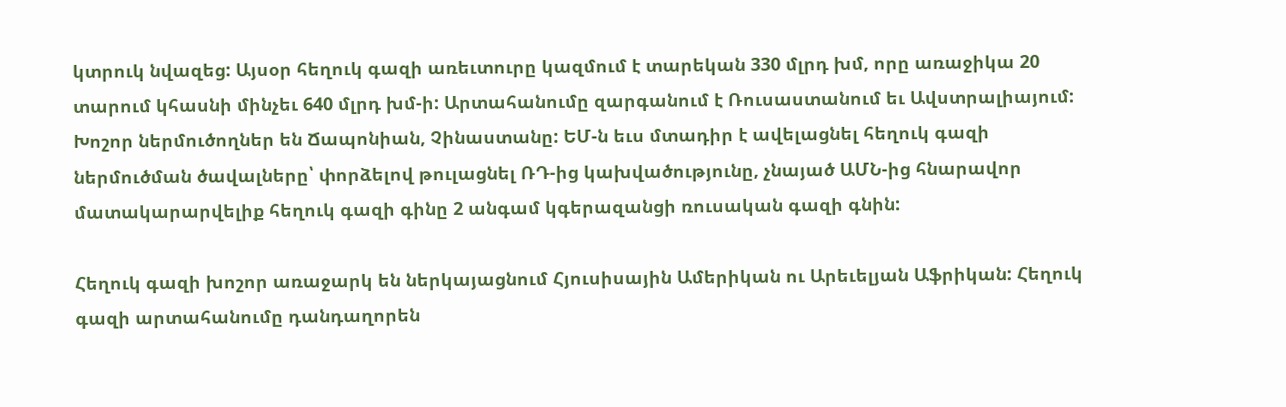կտրուկ նվազեց: Այսօր հեղուկ գազի առեւտուրը կազմում է տարեկան 330 մլրդ խմ, որը առաջիկա 20 տարում կհասնի մինչեւ 640 մլրդ խմ-ի: Արտահանումը զարգանում է Ռուսաստանում եւ Ավստրալիայում: Խոշոր ներմուծողներ են Ճապոնիան, Չինաստանը: ԵՄ-ն եւս մտադիր է ավելացնել հեղուկ գազի ներմուծման ծավալները՝ փորձելով թուլացնել ՌԴ-ից կախվածությունը, չնայած ԱՄՆ-ից հնարավոր մատակարարվելիք հեղուկ գազի գինը 2 անգամ կգերազանցի ռուսական գազի գնին:

Հեղուկ գազի խոշոր առաջարկ են ներկայացնում Հյուսիսային Ամերիկան ու Արեւելյան Աֆրիկան: Հեղուկ գազի արտահանումը դանդաղորեն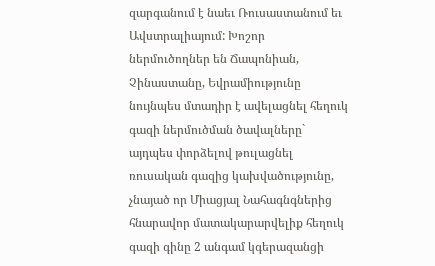զարգանում է նաեւ Ռուսաստանում եւ Ավստրալիայում: Խոշոր ներմուծողներ են Ճապոնիան, Չինաստանը, Եվրամիությունը նույնպես մտադիր է ավելացնել հեղուկ գազի ներմուծման ծավալները` այդպես փորձելով թուլացնել ռուսական գազից կախվածությունը, չնայած որ Միացյալ Նահագնգներից հնարավոր մատակարարվելիք հեղուկ գազի գինը 2 անգամ կգերազանցի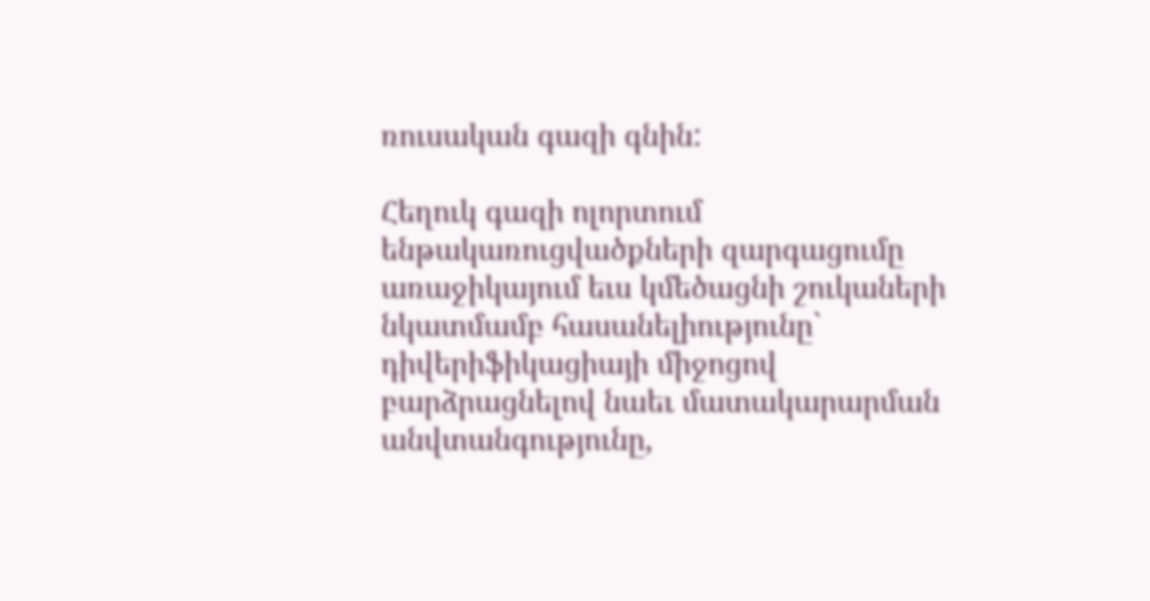ռուսական գազի գնին:

Հեղուկ գազի ոլորտում ենթակառուցվածքների զարգացումը առաջիկայում եւս կմեծացնի շուկաների նկատմամբ հասանելիությունը` դիվերիֆիկացիայի միջոցով բարձրացնելով նաեւ մատակարարման անվտանգությունը,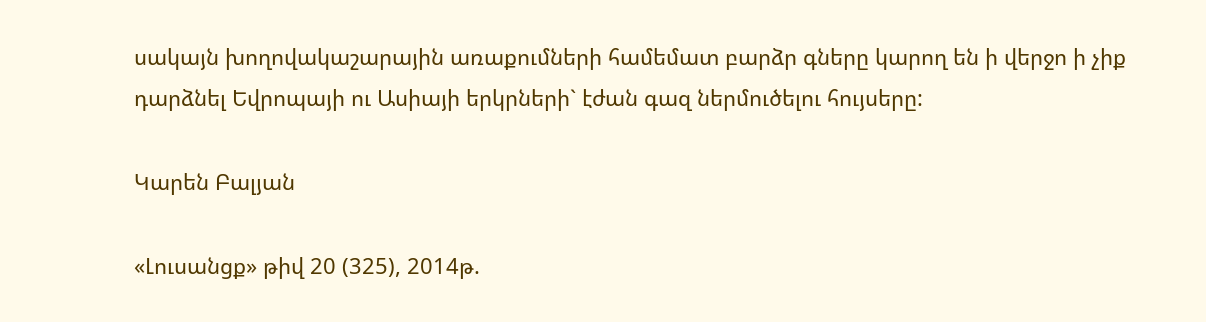սակայն խողովակաշարային առաքումների համեմատ բարձր գները կարող են ի վերջո ի չիք դարձնել Եվրոպայի ու Ասիայի երկրների` էժան գազ ներմուծելու հույսերը:

Կարեն Բալյան

«Լուսանցք» թիվ 20 (325), 2014թ.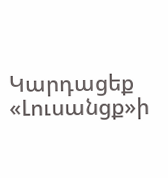Կարդացեք «Լուսանցք»ի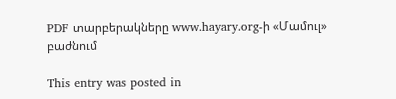PDF տարբերակները www.hayary.org-ի «Մամուլ» բաժնում

This entry was posted in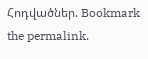Հոդվածներ. Bookmark the permalink.